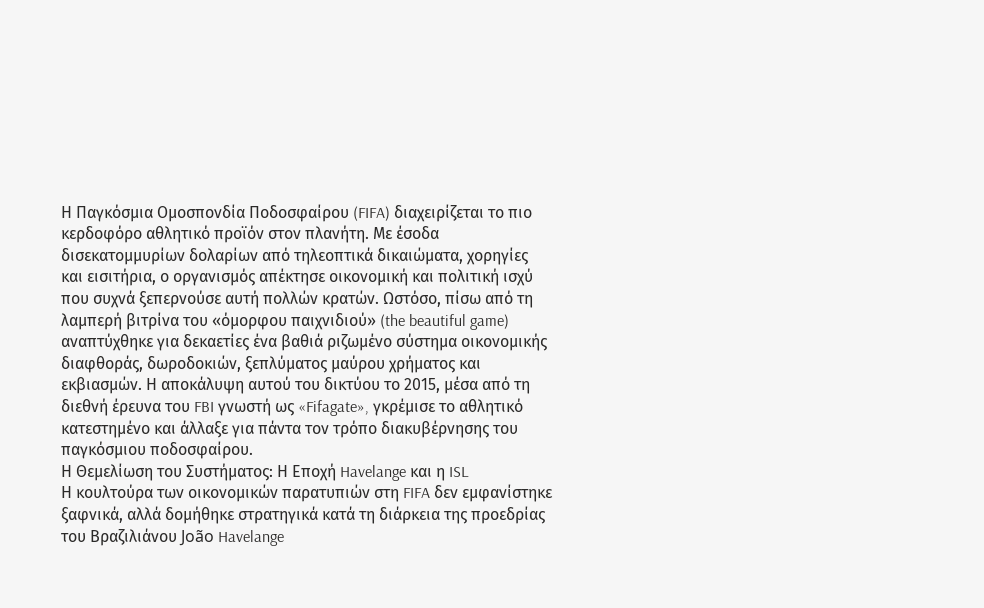Η Παγκόσμια Ομοσπονδία Ποδοσφαίρου (FIFA) διαχειρίζεται το πιο κερδοφόρο αθλητικό προϊόν στον πλανήτη. Με έσοδα δισεκατομμυρίων δολαρίων από τηλεοπτικά δικαιώματα, χορηγίες και εισιτήρια, ο οργανισμός απέκτησε οικονομική και πολιτική ισχύ που συχνά ξεπερνούσε αυτή πολλών κρατών. Ωστόσο, πίσω από τη λαμπερή βιτρίνα του «όμορφου παιχνιδιού» (the beautiful game) αναπτύχθηκε για δεκαετίες ένα βαθιά ριζωμένο σύστημα οικονομικής διαφθοράς, δωροδοκιών, ξεπλύματος μαύρου χρήματος και εκβιασμών. Η αποκάλυψη αυτού του δικτύου το 2015, μέσα από τη διεθνή έρευνα του FBI γνωστή ως «Fifagate», γκρέμισε το αθλητικό κατεστημένο και άλλαξε για πάντα τον τρόπο διακυβέρνησης του παγκόσμιου ποδοσφαίρου.
Η Θεμελίωση του Συστήματος: Η Εποχή Havelange και η ISL
Η κουλτούρα των οικονομικών παρατυπιών στη FIFA δεν εμφανίστηκε ξαφνικά, αλλά δομήθηκε στρατηγικά κατά τη διάρκεια της προεδρίας του Βραζιλιάνου João Havelange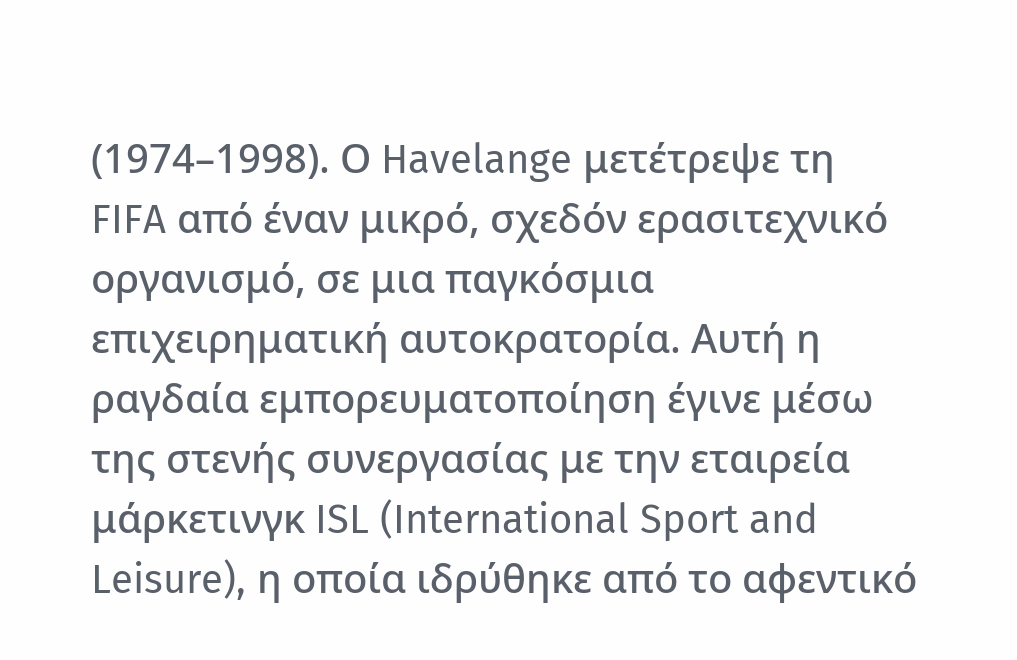(1974–1998). Ο Havelange μετέτρεψε τη FIFA από έναν μικρό, σχεδόν ερασιτεχνικό οργανισμό, σε μια παγκόσμια επιχειρηματική αυτοκρατορία. Αυτή η ραγδαία εμπορευματοποίηση έγινε μέσω της στενής συνεργασίας με την εταιρεία μάρκετινγκ ISL (International Sport and Leisure), η οποία ιδρύθηκε από το αφεντικό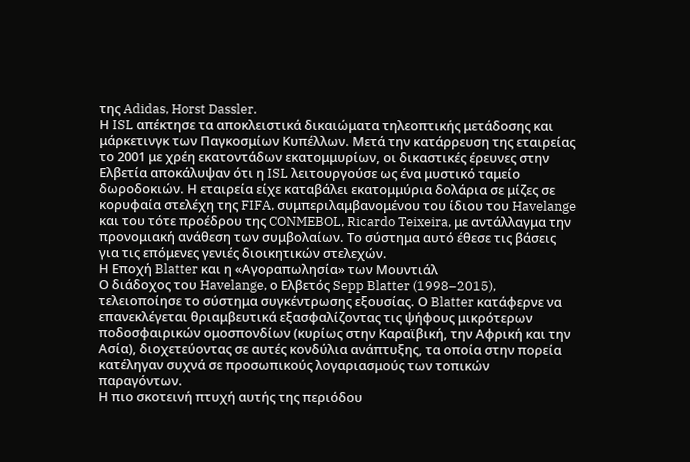της Adidas, Horst Dassler.
Η ISL απέκτησε τα αποκλειστικά δικαιώματα τηλεοπτικής μετάδοσης και μάρκετινγκ των Παγκοσμίων Κυπέλλων. Μετά την κατάρρευση της εταιρείας το 2001 με χρέη εκατοντάδων εκατομμυρίων, οι δικαστικές έρευνες στην Ελβετία αποκάλυψαν ότι η ISL λειτουργούσε ως ένα μυστικό ταμείο δωροδοκιών. Η εταιρεία είχε καταβάλει εκατομμύρια δολάρια σε μίζες σε κορυφαία στελέχη της FIFA, συμπεριλαμβανομένου του ίδιου του Havelange και του τότε προέδρου της CONMEBOL, Ricardo Teixeira, με αντάλλαγμα την προνομιακή ανάθεση των συμβολαίων. Το σύστημα αυτό έθεσε τις βάσεις για τις επόμενες γενιές διοικητικών στελεχών.
Η Εποχή Blatter και η «Αγοραπωλησία» των Μουντιάλ
Ο διάδοχος του Havelange, ο Ελβετός Sepp Blatter (1998–2015), τελειοποίησε το σύστημα συγκέντρωσης εξουσίας. Ο Blatter κατάφερνε να επανεκλέγεται θριαμβευτικά εξασφαλίζοντας τις ψήφους μικρότερων ποδοσφαιρικών ομοσπονδίων (κυρίως στην Καραϊβική, την Αφρική και την Ασία), διοχετεύοντας σε αυτές κονδύλια ανάπτυξης, τα οποία στην πορεία κατέληγαν συχνά σε προσωπικούς λογαριασμούς των τοπικών παραγόντων.
Η πιο σκοτεινή πτυχή αυτής της περιόδου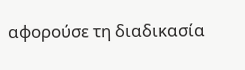αφορούσε τη διαδικασία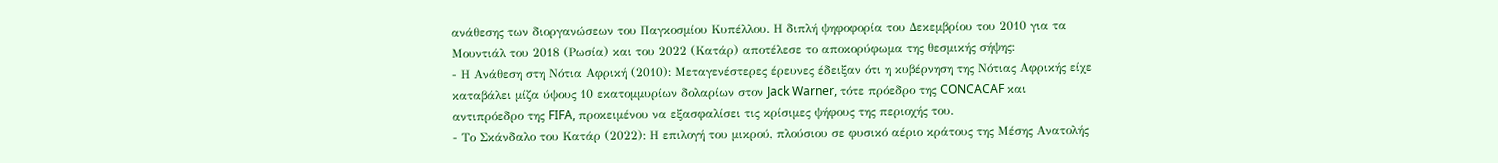ανάθεσης των διοργανώσεων του Παγκοσμίου Κυπέλλου. Η διπλή ψηφοφορία του Δεκεμβρίου του 2010 για τα Μουντιάλ του 2018 (Ρωσία) και του 2022 (Κατάρ) αποτέλεσε το αποκορύφωμα της θεσμικής σήψης:
- Η Ανάθεση στη Νότια Αφρική (2010): Μεταγενέστερες έρευνες έδειξαν ότι η κυβέρνηση της Νότιας Αφρικής είχε καταβάλει μίζα ύψους 10 εκατομμυρίων δολαρίων στον Jack Warner, τότε πρόεδρο της CONCACAF και αντιπρόεδρο της FIFA, προκειμένου να εξασφαλίσει τις κρίσιμες ψήφους της περιοχής του.
- Το Σκάνδαλο του Κατάρ (2022): Η επιλογή του μικρού, πλούσιου σε φυσικό αέριο κράτους της Μέσης Ανατολής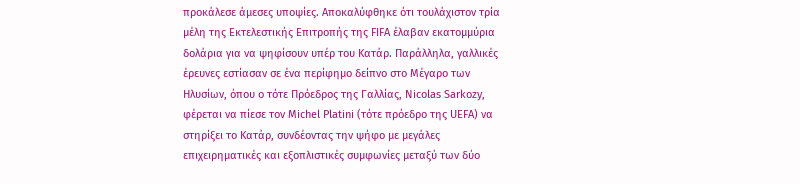προκάλεσε άμεσες υποψίες. Αποκαλύφθηκε ότι τουλάχιστον τρία μέλη της Εκτελεστικής Επιτροπής της FIFA έλαβαν εκατομμύρια δολάρια για να ψηφίσουν υπέρ του Κατάρ. Παράλληλα, γαλλικές έρευνες εστίασαν σε ένα περίφημο δείπνο στο Μέγαρο των Ηλυσίων, όπου ο τότε Πρόεδρος της Γαλλίας, Nicolas Sarkozy, φέρεται να πίεσε τον Michel Platini (τότε πρόεδρο της UEFA) να στηρίξει το Κατάρ, συνδέοντας την ψήφο με μεγάλες επιχειρηματικές και εξοπλιστικές συμφωνίες μεταξύ των δύο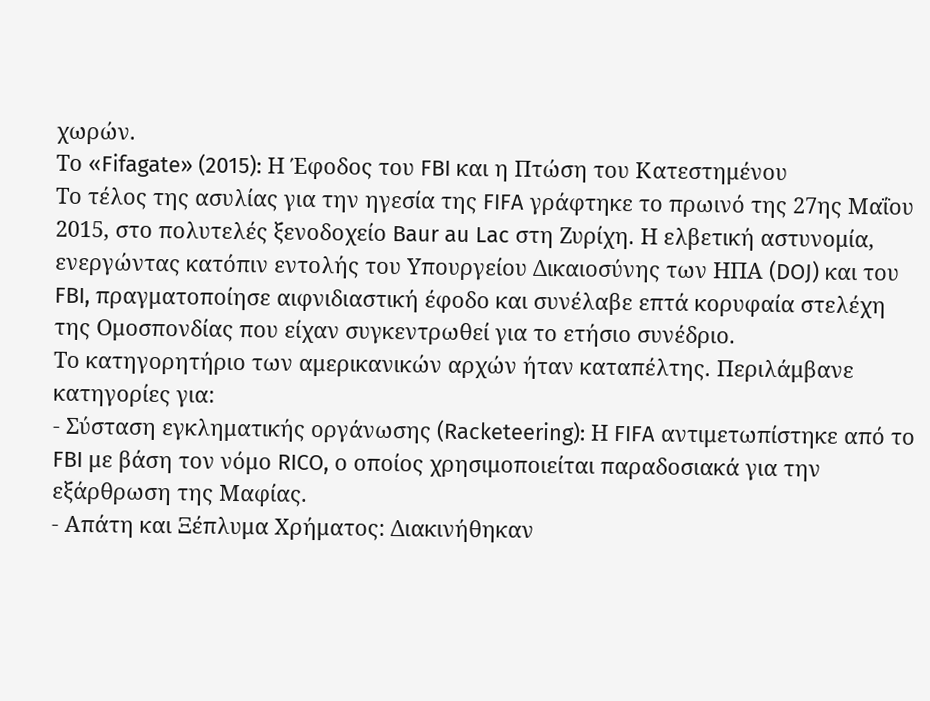χωρών.
Το «Fifagate» (2015): Η Έφοδος του FBI και η Πτώση του Κατεστημένου
Το τέλος της ασυλίας για την ηγεσία της FIFA γράφτηκε το πρωινό της 27ης Μαΐου 2015, στο πολυτελές ξενοδοχείο Baur au Lac στη Ζυρίχη. Η ελβετική αστυνομία, ενεργώντας κατόπιν εντολής του Υπουργείου Δικαιοσύνης των ΗΠΑ (DOJ) και του FBI, πραγματοποίησε αιφνιδιαστική έφοδο και συνέλαβε επτά κορυφαία στελέχη της Ομοσπονδίας που είχαν συγκεντρωθεί για το ετήσιο συνέδριο.
Το κατηγορητήριο των αμερικανικών αρχών ήταν καταπέλτης. Περιλάμβανε κατηγορίες για:
- Σύσταση εγκληματικής οργάνωσης (Racketeering): Η FIFA αντιμετωπίστηκε από το FBI με βάση τον νόμο RICO, ο οποίος χρησιμοποιείται παραδοσιακά για την εξάρθρωση της Μαφίας.
- Απάτη και Ξέπλυμα Χρήματος: Διακινήθηκαν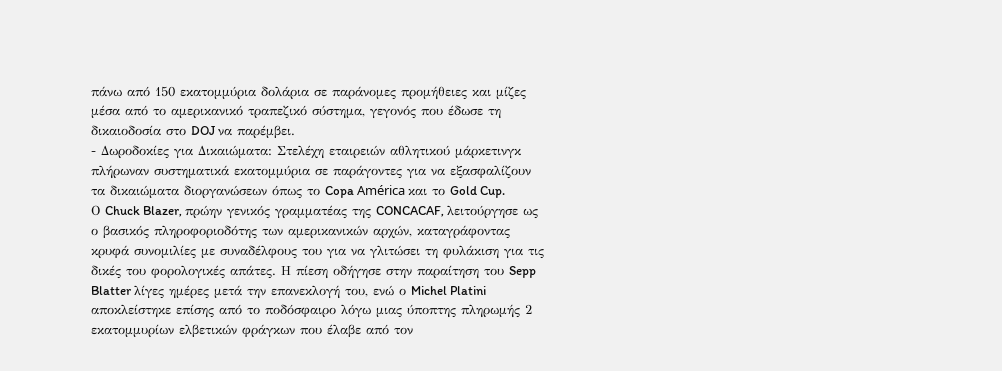πάνω από 150 εκατομμύρια δολάρια σε παράνομες προμήθειες και μίζες μέσα από το αμερικανικό τραπεζικό σύστημα, γεγονός που έδωσε τη δικαιοδοσία στο DOJ να παρέμβει.
- Δωροδοκίες για Δικαιώματα: Στελέχη εταιρειών αθλητικού μάρκετινγκ πλήρωναν συστηματικά εκατομμύρια σε παράγοντες για να εξασφαλίζουν τα δικαιώματα διοργανώσεων όπως το Copa América και το Gold Cup.
Ο Chuck Blazer, πρώην γενικός γραμματέας της CONCACAF, λειτούργησε ως ο βασικός πληροφοριοδότης των αμερικανικών αρχών, καταγράφοντας κρυφά συνομιλίες με συναδέλφους του για να γλιτώσει τη φυλάκιση για τις δικές του φορολογικές απάτες. Η πίεση οδήγησε στην παραίτηση του Sepp Blatter λίγες ημέρες μετά την επανεκλογή του, ενώ ο Michel Platini αποκλείστηκε επίσης από το ποδόσφαιρο λόγω μιας ύποπτης πληρωμής 2 εκατομμυρίων ελβετικών φράγκων που έλαβε από τον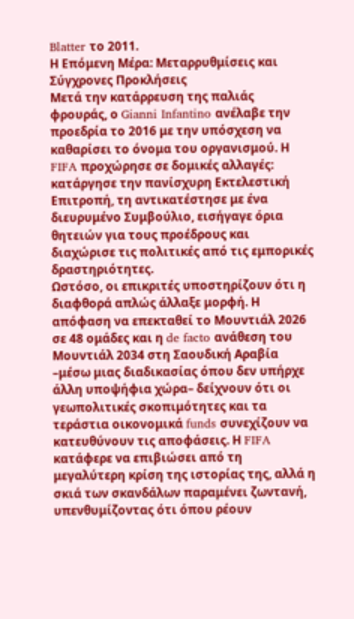Blatter το 2011.
Η Επόμενη Μέρα: Μεταρρυθμίσεις και Σύγχρονες Προκλήσεις
Μετά την κατάρρευση της παλιάς φρουράς, ο Gianni Infantino ανέλαβε την προεδρία το 2016 με την υπόσχεση να καθαρίσει το όνομα του οργανισμού. Η FIFA προχώρησε σε δομικές αλλαγές: κατάργησε την πανίσχυρη Εκτελεστική Επιτροπή, τη αντικατέστησε με ένα διευρυμένο Συμβούλιο, εισήγαγε όρια θητειών για τους προέδρους και διαχώρισε τις πολιτικές από τις εμπορικές δραστηριότητες.
Ωστόσο, οι επικριτές υποστηρίζουν ότι η διαφθορά απλώς άλλαξε μορφή. Η απόφαση να επεκταθεί το Μουντιάλ 2026 σε 48 ομάδες και η de facto ανάθεση του Μουντιάλ 2034 στη Σαουδική Αραβία –μέσω μιας διαδικασίας όπου δεν υπήρχε άλλη υποψήφια χώρα– δείχνουν ότι οι γεωπολιτικές σκοπιμότητες και τα τεράστια οικονομικά funds συνεχίζουν να κατευθύνουν τις αποφάσεις. Η FIFA κατάφερε να επιβιώσει από τη μεγαλύτερη κρίση της ιστορίας της, αλλά η σκιά των σκανδάλων παραμένει ζωντανή, υπενθυμίζοντας ότι όπου ρέουν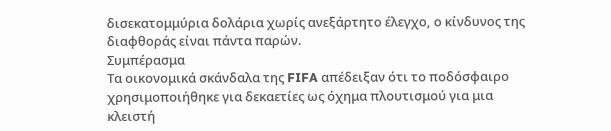δισεκατομμύρια δολάρια χωρίς ανεξάρτητο έλεγχο, ο κίνδυνος της διαφθοράς είναι πάντα παρών.
Συμπέρασμα
Τα οικονομικά σκάνδαλα της FIFA απέδειξαν ότι το ποδόσφαιρο χρησιμοποιήθηκε για δεκαετίες ως όχημα πλουτισμού για μια κλειστή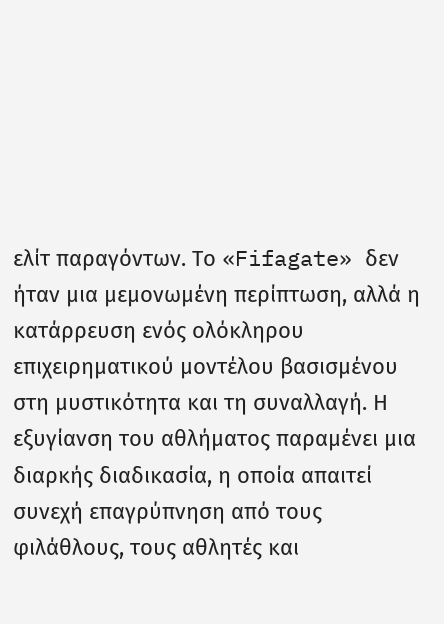ελίτ παραγόντων. Το «Fifagate» δεν ήταν μια μεμονωμένη περίπτωση, αλλά η κατάρρευση ενός ολόκληρου επιχειρηματικού μοντέλου βασισμένου στη μυστικότητα και τη συναλλαγή. Η εξυγίανση του αθλήματος παραμένει μια διαρκής διαδικασία, η οποία απαιτεί συνεχή επαγρύπνηση από τους φιλάθλους, τους αθλητές και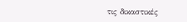τις δικαστικές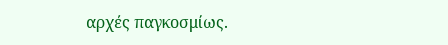αρχές παγκοσμίως.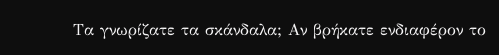Τα γνωρίζατε τα σκάνδαλα; Αν βρήκατε ενδιαφέρον το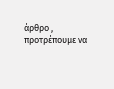άρθρο , προτρέπουμε να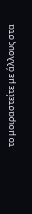το μοιραστείτε με άλλους στα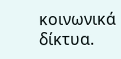κοινωνικά δίκτυα.